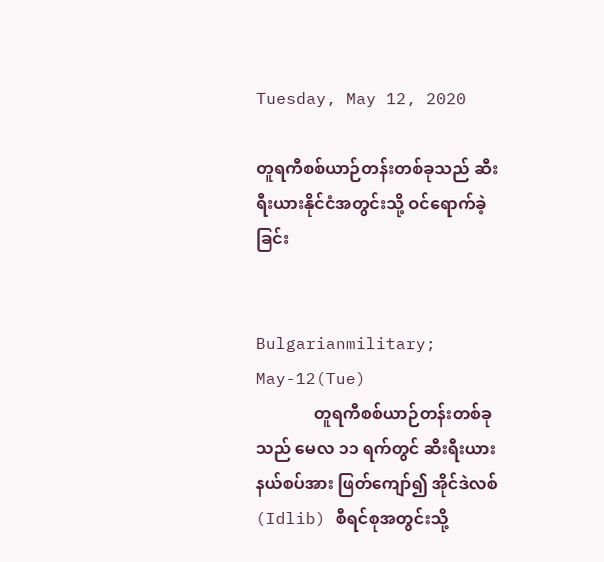Tuesday, May 12, 2020

တူရကီစစ်ယာဉ်တန်းတစ်ခုသည် ဆီးရီးယားနိုင်ငံအတွင်းသို့ ဝင်ရောက်ခဲ့ခြင်း


Bulgarianmilitary; May-12(Tue)
              တူရကီစစ်ယာဉ်တန်းတစ်ခုသည် မေလ ၁၁ ရက်တွင် ဆီးရီးယားနယ်စပ်အား ဖြတ်ကျော်၍ အိုင်ဒဲလစ် (Idlib) စီရင်စုအတွင်းသို့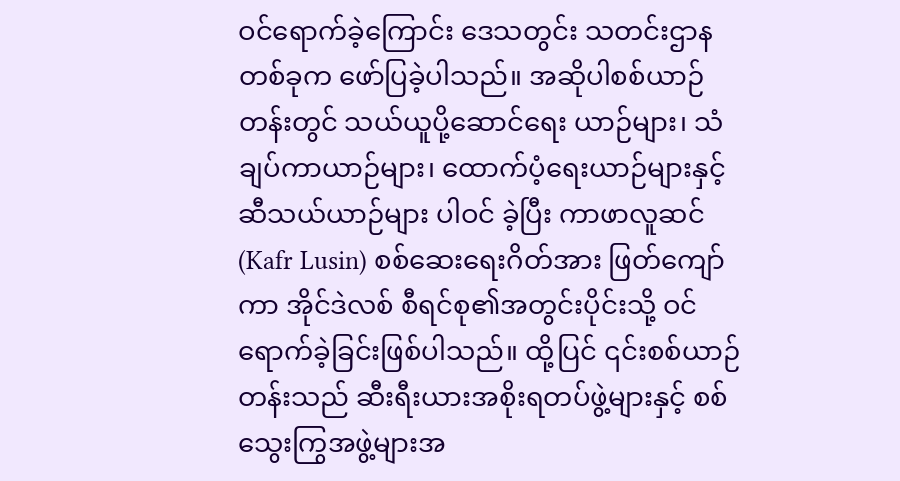ဝင်ရောက်ခဲ့ကြောင်း ဒေသတွင်း သတင်းဌာနတစ်ခုက ဖော်ပြခဲ့ပါသည်။ အဆိုပါစစ်ယာဉ်တန်းတွင် သယ်ယူပို့ဆောင်ရေး ယာဉ်များ၊ သံချပ်ကာယာဉ်များ၊ ထောက်ပံ့ရေးယာဉ်များနှင့် ဆီသယ်ယာဉ်များ ပါဝင် ခဲ့ပြီး ကာဖာလူဆင် (Kafr Lusin) စစ်ဆေးရေးဂိတ်အား ဖြတ်ကျော်ကာ အိုင်ဒဲလစ် စီရင်စု၏အတွင်းပိုင်းသို့ ဝင်ရောက်ခဲ့ခြင်းဖြစ်ပါသည်။ ထို့ပြင် ၎င်းစစ်ယာဉ်တန်းသည် ဆီးရီးယားအစိုးရတပ်ဖွဲ့များနှင့် စစ်သွေးကြွအဖွဲ့များအ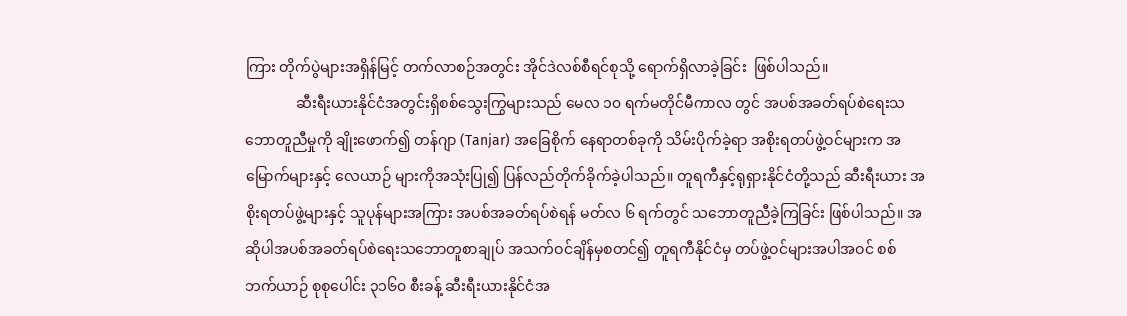ကြား တိုက်ပွဲများအရှိန်မြင့် တက်လာစဉ်အတွင်း အိုင်ဒဲလစ်စီရင်စုသို့ ရောက်ရှိလာခဲ့ခြင်း  ဖြစ်ပါသည်။
              ဆီးရီးယားနိုင်ငံအတွင်းရှိစစ်သွေးကြွများသည် မေလ ၁၀ ရက်မတိုင်မီကာလ တွင် အပစ်အခတ်ရပ်စဲရေးသဘောတူညီမှုကို ချိုးဖောက်၍ တန်ဂျာ (Tanjar) အခြေစိုက် နေရာတစ်ခုကို သိမ်းပိုက်ခဲ့ရာ အစိုးရတပ်ဖွဲ့ဝင်များက အမြောက်များနှင့် လေယာဉ် များကိုအသုံးပြု၍ ပြန်လည်တိုက်ခိုက်ခဲ့ပါသည်။ တူရကီနှင့်ရုရှားနိုင်ငံတို့သည် ဆီးရီးယား အစိုးရတပ်ဖွဲ့များနှင့် သူပုန်များအကြား အပစ်အခတ်ရပ်စဲရန် မတ်လ ၆ ရက်တွင် သဘောတူညီခဲ့ကြခြင်း ဖြစ်ပါသည်။ အဆိုပါအပစ်အခတ်ရပ်စဲရေးသဘောတူစာချုပ် အသက်ဝင်ချိန်မှစတင်၍ တူရကီနိုင်ငံမှ တပ်ဖွဲ့ဝင်များအပါအဝင် စစ်ဘက်ယာဉ် စုစုပေါင်း ၃၁၆၀ စီးခန့် ဆီးရီးယားနိုင်ငံအ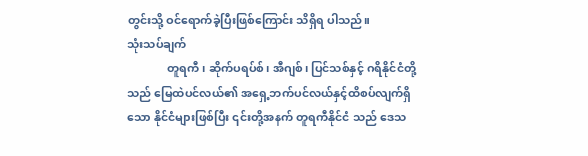တွင်းသို့ ဝင်ရောက်ခဲ့ပြီးဖြစ်ကြောင်း သိရှိရ ပါသည်။
သုံးသပ်ချက်
              တူရကီ၊ ဆိုက်ပရပ်စ်၊ အီဂျစ်၊ ပြင်သစ်နှင့် ဂရိနိုင်ငံတို့သည် မြေထဲပင်လယ်၏ အရှေ့ဘက်ပင်လယ်နှင့်ထိစပ်လျက်ရှိသော နိုင်ငံများဖြစ်ပြီး ၎င်းတို့အနက် တူရကီနိုင်ငံ သည် ဒေသ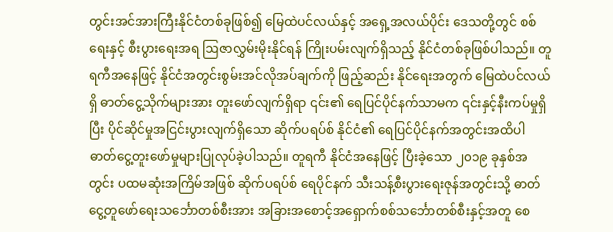တွင်းအင်အားကြီးနိုင်ငံတစ်ခုဖြစ်၍ မြေထဲပင်လယ်နှင့် အရှေ့အလယ်ပိုင်း ဒေသတို့တွင် စစ်ရေးနှင့် စီးပွားရေးအရ ဩဇာလွှမ်းမိုးနိုင်ရန် ကြိုးပမ်းလျက်ရှိသည့် နိုင်ငံတစ်ခုဖြစ်ပါသည်။ တူရကီအနေဖြင့် နိုင်ငံအတွင်းစွမ်းအင်လိုအပ်ချက်ကို ဖြည့်ဆည်း နိုင်ရေးအတွက် မြေထဲပင်လယ်ရှိ ဓာတ်ငွေ့သိုက်များအား တူးဖော်လျက်ရှိရာ ၎င်း၏ ရေပြင်ပိုင်နက်သာမက ၎င်းနှင့်နီးကပ်မှုရှိပြီး ပိုင်ဆိုင်မှုအငြင်းပွားလျက်ရှိသော ဆိုက်ပရပ်စ် နိုင်ငံ၏ ရေပြင်ပိုင်နက်အတွင်းအထိပါ ဓာတ်ငွေ့တူးဖော်မှုများပြုလုပ်ခဲ့ပါသည်။ တူရကီ နိုင်ငံအနေဖြင့် ပြီးခဲ့သော ၂၀၁၉ ခုနှစ်အတွင်း ပထမဆုံးအကြိမ်အဖြစ် ဆိုက်ပရပ်စ် ရေပိုင်နက် သီးသန့်စီးပွားရေးဇုန်အတွင်းသို့ ဓာတ်ငွေ့တူဖော်ရေးသင်္ဘောတစ်စီးအား အခြားအစောင့်အရှောက်စစ်သင်္ဘောတစ်စီးနှင့်အတူ စေ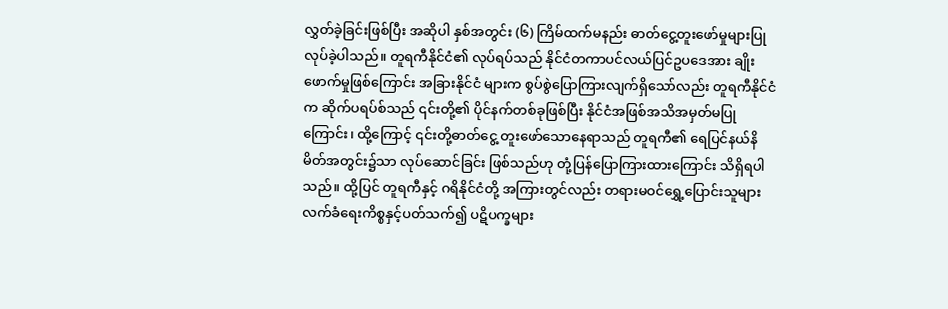လွှတ်ခဲ့ခြင်းဖြစ်ပြီး အဆိုပါ နှစ်အတွင်း (၆) ကြိမ်ထက်မနည်း ဓာတ်ငွေ့တူးဖော်မှုများပြုလုပ်ခဲ့ပါသည်။ တူရကီနိုင်ငံ၏ လုပ်ရပ်သည် နိုင်ငံတကာပင်လယ်ပြင်ဥပဒေအား ချိုးဖောက်မှုဖြစ်ကြောင်း အခြားနိုင်ငံ များက စွပ်စွဲပြောကြားလျက်ရှိသော်လည်း တူရကီနိုင်ငံက ဆိုက်ပရပ်စ်သည် ၎င်းတို့၏ ပိုင်နက်တစ်ခုဖြစ်ပြီး နိုင်ငံအဖြစ်အသိအမှတ်မပြုကြောင်း၊ ထို့ကြောင့် ၎င်းတို့ဓာတ်ငွေ့ တူးဖော်သောနေရာသည် တူရကီ၏ ရေပြင်နယ်နိမိတ်အတွင်း၌သာ လုပ်ဆောင်ခြင်း ဖြစ်သည်ဟု တုံ့ပြန်ပြောကြားထားကြောင်း သိရှိရပါသည်။ ထို့ပြင် တူရကီနှင့် ဂရိနိုင်ငံတို့ အကြားတွင်လည်း တရားမဝင်ရွှေ့ပြောင်းသူများ လက်ခံရေးကိစ္စနှင့်ပတ်သက်၍ ပဋိပက္ခများ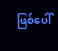ဖြစ်ပေါ်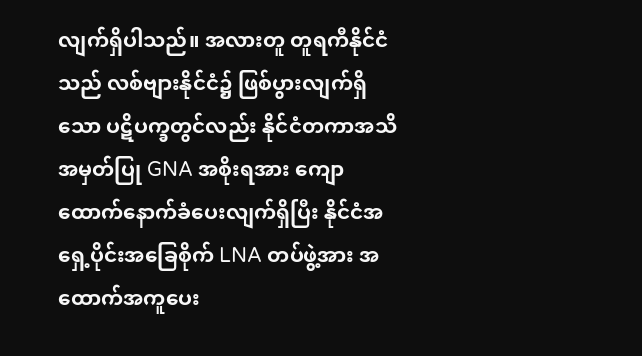လျက်ရှိပါသည်။ အလားတူ တူရကီနိုင်ငံသည် လစ်ဗျားနိုင်ငံ၌ ဖြစ်ပွားလျက်ရှိသော ပဋိပက္ခတွင်လည်း နိုင်ငံတကာအသိအမှတ်ပြု GNA အစိုးရအား ကျောထောက်နောက်ခံပေးလျက်ရှိပြီး နိုင်ငံအရှေ့ပိုင်းအခြေစိုက် LNA တပ်ဖွဲ့အား အထောက်အကူပေး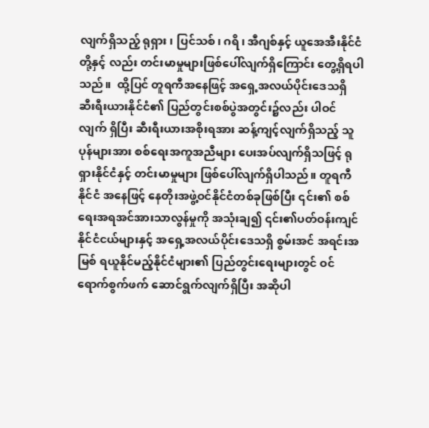လျက်ရှိသည့် ရုရှား၊ ပြင်သစ်၊ ဂရိ၊ အီဂျစ်နှင့် ယူအေအီးနိုင်ငံတို့နှင့် လည်း တင်းမာမှုများဖြစ်ပေါ်လျက်ရှိကြောင်း တွေ့ရှိရပါသည်။  ထို့ပြင် တူရကီအနေဖြင့် အရှေ့အလယ်ပိုင်းဒေသရှိ ဆီးရီးယားနိုင်ငံ၏ ပြည်တွင်းစစ်ပွဲအတွင်း၌လည်း ပါဝင်လျက် ရှိပြီး ဆီးရီးယားအစိုးရအား ဆန့်ကျင့်လျက်ရှိသည့် သူပုန်များအား စစ်ရေးအကူအညီများ ပေးအပ်လျက်ရှိသဖြင့် ရုရှားနိုင်ငံနှင့် တင်းမာမှုများ ဖြစ်ပေါ်လျက်ရှိပါသည်။ တူရကီနိုင်ငံ အနေဖြင့် နေတိုးအဖွဲ့ဝင်နိုင်ငံတစ်ခုဖြစ်ပြီး ၎င်း၏ စစ်ရေးအရအင်အားသာလွန်မှုကို အသုံးချ၍ ၎င်း၏ပတ်ဝန်းကျင်နိုင်ငံငယ်များနှင့် အရှေ့အလယ်ပိုင်းဒေသရှိ စွမ်းအင် အရင်းအမြစ် ရယူနိုင်မည့်နိုင်ငံများ၏ ပြည်တွင်းရေးများတွင် ဝင်ရောက်စွက်ဖက် ဆောင်ရွက်လျက်ရှိပြီး အဆိုပါ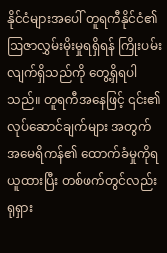နိုင်ငံများအပေါ် တူရကီနိုင်ငံ၏ ဩဇာလွှမ်းမိုးမှုရရှိရန် ကြိုးပမ်းလျက်ရှိသည်ကို တွေ့ရှိရပါသည်။ တူရကီအနေဖြင့် ၎င်း၏ လုပ်ဆောင်ချက်များ အတွက် အမေရိကန်၏ ထောက်ခံမှုကိုရယူထားပြီး တစ်ဖက်တွင်လည်း ရုရှား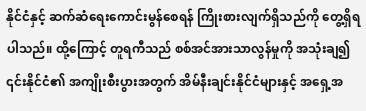နိုင်ငံနှင့် ဆက်ဆံရေးကောင်းမွန်စေရန် ကြိုးစားလျက်ရှိသည်ကို တွေ့ရှိရပါသည်။ ထို့ကြောင့် တူရကီသည် စစ်အင်အားသာလွန်မှုကို အသုံးချ၍ ၎င်းနိုင်ငံ၏ အကျိုးစီးပွားအတွက် အိမ်နီးချင်းနိုင်ငံများနှင့် အရှေ့အ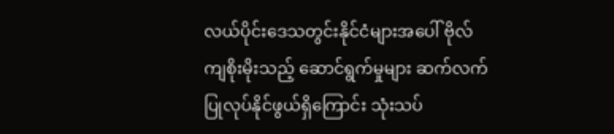လယ်ပိုင်းဒေသတွင်းနိုင်ငံများအပေါ် ဗိုလ်ကျစိုးမိုးသည့် ဆောင်ရွက်မှုများ ဆက်လက်ပြုလုပ်နိုင်ဖွယ်ရှိကြောင်း သုံးသပ်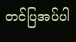တင်ပြအပ်ပါ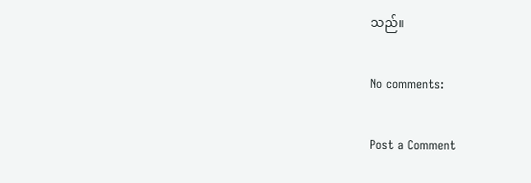သည်။

No comments:

Post a Comment